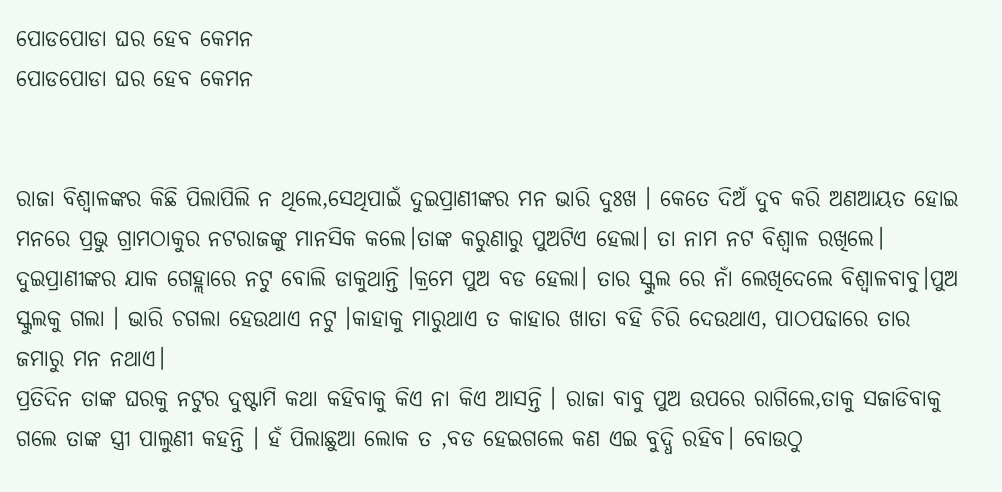ପୋଡପୋଡା ଘର ହେବ କେମନ
ପୋଡପୋଡା ଘର ହେବ କେମନ


ରାଜା ବିଶ୍ୱାଳଙ୍କର କିଛି ପିଲାପିଲି ନ ଥିଲେ,ସେଥିପାଇଁ ଦୁଇପ୍ରାଣୀଙ୍କର ମନ ଭାରି ଦୁଃଖ । କେତେ ଦିଅଁ ଦୁବ କରି ଅଣଆୟତ ହୋଇ ମନରେ ପ୍ରଭୁ ଗ୍ରାମଠାକୁର ନଟରାଜଙ୍କୁ ମାନସିକ କଲେ।ତାଙ୍କ କରୁଣାରୁ ପୁଅଟିଏ ହେଲା। ତା ନାମ ନଟ ବିଶ୍ଵାଳ ରଖିଲେ। ଦୁଇପ୍ରାଣୀଙ୍କର ଯାକ ଗେହ୍ଲାରେ ନଟୁ ବୋଲି ଡାକୁଥାନ୍ତି ।କ୍ରମେ ପୁଅ ବଡ ହେଲା। ତାର ସ୍କୁଲ ରେ ନାଁ ଲେଖିଦେଲେ ବିଶ୍ୱାଳବାବୁ।ପୁଅ ସ୍କୁଲକୁ ଗଲା । ଭାରି ଚଗଲା ହେଉଥାଏ ନଟୁ ।କାହାକୁ ମାରୁଥାଏ ତ କାହାର ଖାତା ବହି ଚିରି ଦେଉଥାଏ, ପାଠପଢାରେ ତାର ଜମାରୁ ମନ ନଥାଏ।
ପ୍ରତିଦିନ ତାଙ୍କ ଘରକୁ ନଟୁର ଦୁଷ୍ଟାମି କଥା କହିବାକୁ କିଏ ନା କିଏ ଆସନ୍ତି । ରାଜା ବାବୁ ପୁଅ ଉପରେ ରାଗିଲେ,ତାକୁ ସଜାଡିବାକୁ ଗଲେ ତାଙ୍କ ସ୍ତ୍ରୀ ପାଲୁଣୀ କହନ୍ତି । ହଁ ପିଲାଛୁଆ ଲୋକ ତ ,ବଡ ହେଇଗଲେ କଣ ଏଇ ବୁଦ୍ଧି ରହିବ। ବୋଉଠୁ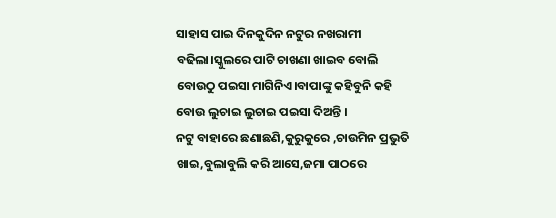ସାହାସ ପାଇ ଦିନକୁଦିନ ନଟୁର ନଖରାମୀ ବଢିଲା।ସ୍କୁଲରେ ପାଟି ଚାଖଣା ଖାଇବ ବୋଲି ବୋଉଠୁ ପଇସା ମାଗିନିଏ।ବାପାଙ୍କୁ କହିବୁନି କହି ବୋଉ ଲୁଚାଇ ଲୁଚାଇ ପଇସା ଦିଅନ୍ତି ।
ନଟୁ ବାହାରେ ଛଣାଛଣି,କୁରୁକୁରେ ,ଚାଉମିନ ପ୍ରଭୁତି ଖାଇ,ବୁଲାବୁଲି କରି ଆସେ,ଜମା ପାଠରେ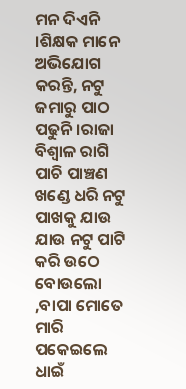ମନ ଦିଏନି ।ଶିକ୍ଷକ ମାନେ ଅଭିଯୋଗ କରନ୍ତି, ନଟୁ ଜମାରୁ ପାଠ ପଢୁନି।ରାଜା ବିଶ୍ୱାଳ ରାଗି ପାଚି ପାଞ୍ଚଣ ଖଣ୍ଡେ ଧରି ନଟୁ ପାଖକୁ ଯାଉ ଯାଉ ନଟୁ ପାଟି କରି ଉଠେ ବୋଉଲୋ ,ବାପା ମୋତେ ମାରି ପକେଇଲେ ଧାଇଁ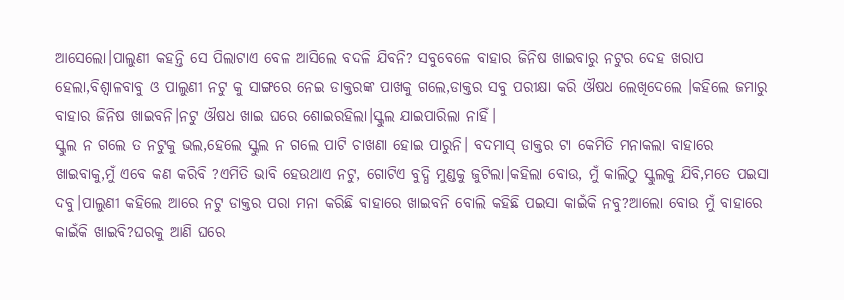ଆସେଲୋ।ପାଲୁଣୀ କହନ୍ତି ସେ ପିଲାଟାଏ ବେଳ ଆସିଲେ ବଦଳି ଯିବନି? ସବୁବେଳେ ବାହାର ଜିନିଷ ଖାଇବାରୁ ନଟୁର ଦେହ ଖରାପ ହେଲା,ବିଶ୍ୱାଳବାବୁ ଓ ପାଲୁଣୀ ନଟୁ କୁ ସାଙ୍ଗରେ ନେଇ ଡାକ୍ତରଙ୍କ ପାଖକୁ ଗଲେ,ଡାକ୍ତର ସବୁ ପରୀକ୍ଷା କରି ଔଷଧ ଲେଖିଦେଲେ ।କହିଲେ ଜମାରୁ ବାହାର ଜିନିଷ ଖାଇବନି।ନଟୁ ଔଷଧ ଖାଇ ଘରେ ଶୋଇରହିଲା।ସ୍କୁଲ ଯାଇପାରିଲା ନାହିଁ।
ସ୍କୁଲ ନ ଗଲେ ତ ନଟୁକୁ ଭଲ,ହେଲେ ସ୍କୁଲ ନ ଗଲେ ପାଟି ଚାଖଣା ହୋଇ ପାରୁନି। ବଦମାସ୍ ଡାକ୍ତର ଟା କେମିତି ମନାକଲା ବାହାରେ ଖାଇବାକୁ,ମୁଁ ଏବେ କଣ କରିବି ?ଏମିତି ଭାବି ହେଉଥାଏ ନଟୁ, ଗୋଟିଏ ବୁଦ୍ଧି ମୁଣ୍ଡକୁ ଜୁଟିଲା।କହିଲା ବୋଉ, ମୁଁ କାଲିଠୁ ସ୍କୁଲକୁ ଯିବି,ମତେ ପଇସା ଦବୁ।ପାଲୁଣୀ କହିଲେ ଆରେ ନଟୁ ଡାକ୍ତର ପରା ମନା କରିଛି ବାହାରେ ଖାଇବନି ବୋଲି କହିଛି ପଇସା କାଇଁକି ନବୁ?ଆଲୋ ବୋଉ ମୁଁ ବାହାରେ କାଇଁକି ଖାଇବି?ଘରକୁ ଆଣି ଘରେ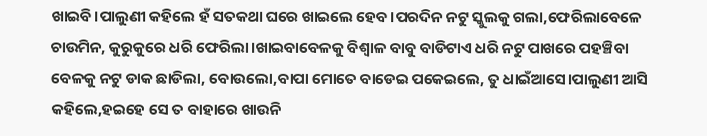ଖାଇବି।ପାଲୁଣୀ କହିଲେ ହଁ ସତକଥା ଘରେ ଖାଇଲେ ହେବ।ପରଦିନ ନଟୁ ସ୍କୁଲକୁ ଗଲା,ଫେରିଲାବେଳେ ଚାଉମିନ, କୁରୁକୁରେ ଧରି ଫେରିଲା।ଖାଇବାବେଳକୁ ବିଶ୍ୱାଳ ବାବୁ ବାଡିଟାଏ ଧରି ନଟୁ ପାଖରେ ପହଞ୍ଚିବା ବେଳକୁ ନଟୁ ଡାକ ଛାଡିଲା, ବୋଉଲୋ,ବାପା ମୋତେ ବାଡେଇ ପକେଇଲେ, ତୁ ଧାଇଁଆସେ।ପାଲୁଣୀ ଆସି କହିଲେ,ହଇହେ ସେ ତ ବାହାରେ ଖାଉନି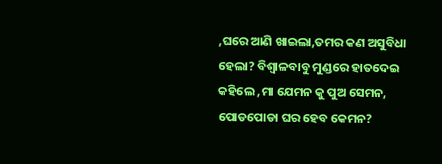,ଘରେ ଆଣି ଖାଇଲା,ତମର କଣ ଅସୁବିଧା ହେଲା? ବିଶ୍ୱାଳବାବୁ ମୁଣ୍ଡରେ ହାତଦେଇ କହିଲେ ,ମା ଯେମନ କୁ ପୁଅ ସେମନ, ପୋଡପୋଡା ଘର ହେବ କେମନ?